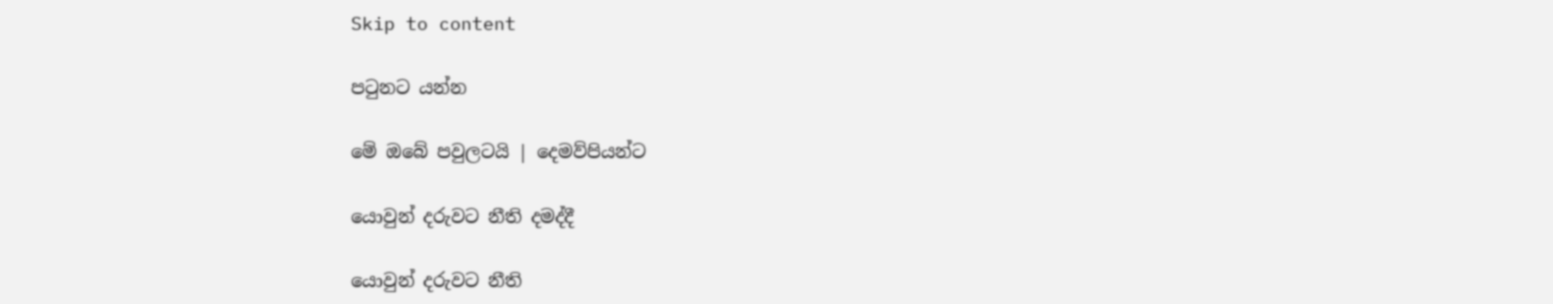Skip to content

පටුනට යන්න

මේ ඔබේ පවුලටයි | දෙමව්පියන්ට

යොවුන් දරුවට නීති දමද්දී

යොවුන් දරුවට නීති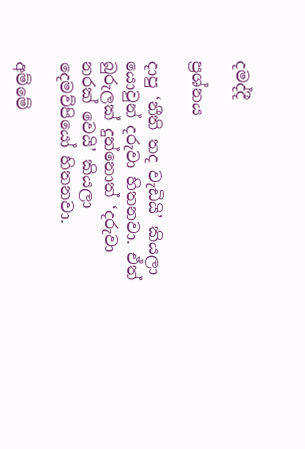දමද්දී

ප්‍රශ්නය

දාපු ‘නීති තද වැඩියි’ කියලා යොවුන් දරුවා හිතනවා. ඒත් බුරුලක් දුන්නොත් ‘දරුවා නරක් වෙයි’ කියලා දෙමව්පියෝ හිතනවා.

අම්මේ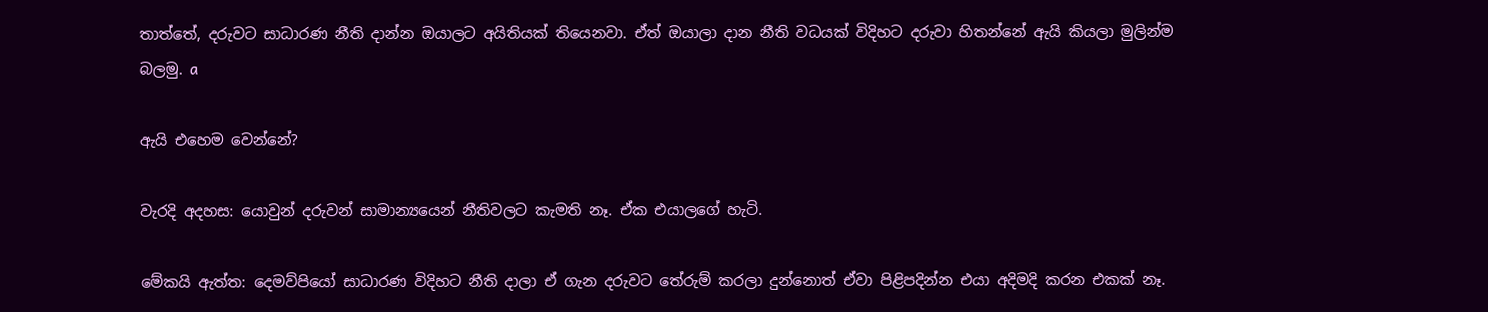තාත්තේ, දරුවට සාධාරණ නීති දාන්න ඔයාලට අයිතියක් තියෙනවා. ඒත් ඔයාලා දාන නීති වධයක් විදිහට දරුවා හිතන්නේ ඇයි කියලා මුලින්ම බලමු. a

ඇයි එහෙම වෙන්නේ?

වැරදි අදහස: යොවුන් දරුවන් සාමාන්‍යයෙන් නීතිවලට කැමති නෑ. ඒක එයාලගේ හැටි.

මේකයි ඇත්ත: දෙමව්පියෝ සාධාරණ විදිහට නීති දාලා ඒ ගැන දරුවට තේරුම් කරලා දුන්නොත් ඒවා පිළිපදින්න එයා අදිමදි කරන එකක් නෑ.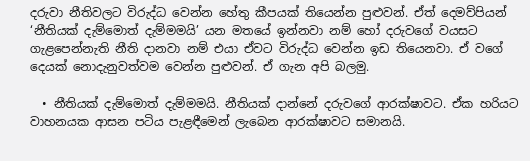දරුවා නීතිවලට විරුද්ධ වෙන්න හේතු කීපයක් තියෙන්න පුළුවන්. ඒත් දෙමව්පියන් ‘නීතියක් දැම්මොත් දැම්මමයි’ යන මතයේ ඉන්නවා නම් හෝ දරුවගේ වයසට ගැළපෙන්නැති නීති දානවා නම් එයා ඒවට විරුද්ධ වෙන්න ඉඩ තියෙනවා. ඒ වගේ දෙයක් නොදැනුවත්වම වෙන්න පුළුවන්. ඒ ගැන අපි බලමු.

  • නීතියක් දැම්මොත් දැම්මමයි. නීතියක් දාන්නේ දරුවගේ ආරක්ෂාවට. ඒක හරියට වාහනයක ආසන පටිය පැළඳීමෙන් ලැබෙන ආරක්ෂාවට සමානයි.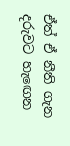ඒත් ඒ නීති ගැන දරුවට හැඟෙන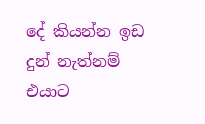දේ කියන්න ඉඩ දුන් නැත්නම් එයාට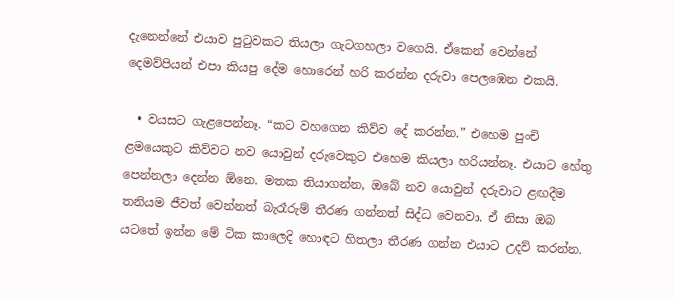දැනෙන්නේ එයාව පුටුවකට තියලා ගැටගහලා වගෙයි. ඒකෙන් වෙන්නේ දෙමව්පියන් එපා කියපු දේම හොරෙන් හරි කරන්න දරුවා පෙලඹෙන එකයි.

  • වයසට ගැළපෙන්නෑ. “කට වහගෙන කිව්ව දේ කරන්න.” එහෙම පුංචි ළමයෙකුට කිව්වට නව යොවුන් දරුවෙකුට එහෙම කියලා හරියන්නෑ. එයාට හේතු පෙන්නලා දෙන්න ඕනෙ. මතක තියාගන්න, ඔබේ නව යොවුන් දරුවාට ළඟදීම තනියම ජීවත් වෙන්නත් බැරෑරුම් තීරණ ගන්නත් සිද්ධ වෙනවා. ඒ නිසා ඔබ යටතේ ඉන්න මේ ටික කාලෙදි හොඳට හිතලා තීරණ ගන්න එයාට උදව් කරන්න.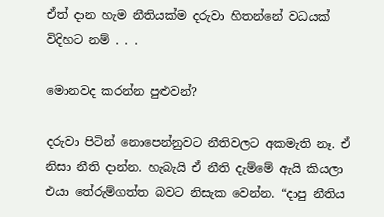ඒත් දාන හැම නීතියක්ම දරුවා හිතන්නේ වධයක් විදිහට නම් . . .

මොනවද කරන්න පුළුවන්?

දරුවා පිටින් නොපෙන්නුවට නීතිවලට අකමැති නෑ. ඒ නිසා නීති දාන්න. හැබැයි ඒ නීති දැම්මේ ඇයි කියලා එයා තේරුම්ගත්ත බවට නිසැක වෙන්න. “දාපු නීතිය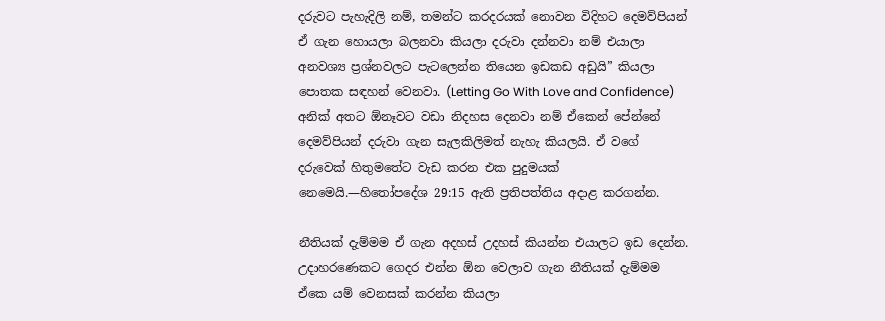දරුවට පැහැදිලි නම්, තමන්ට කරදරයක් නොවන විදිහට දෙමව්පියන් ඒ ගැන හොයලා බලනවා කියලා දරුවා දන්නවා නම් එයාලා අනවශ්‍ය ප්‍රශ්නවලට පැටලෙන්න තියෙන ඉඩකඩ අඩුයි” කියලා පොතක සඳහන් වෙනවා. (Letting Go With Love and Confidence) අනික් අතට ඕනෑවට වඩා නිදහස දෙනවා නම් ඒකෙන් පේන්නේ දෙමව්පියන් දරුවා ගැන සැලකිලිමත් නැහැ කියලයි. ඒ වගේ දරුවෙක් හිතුමතේට වැඩ කරන එක පුදුමයක් නෙමෙයි.—හිතෝපදේශ 29:15 ඇති ප්‍රතිපත්තිය අදාළ කරගන්න.

නීතියක් දැම්මම ඒ ගැන අදහස් උදහස් කියන්න එයාලට ඉඩ දෙන්න. උදාහරණෙකට ගෙදර එන්න ඕන වෙලාව ගැන නීතියක් දැම්මම ඒකෙ යම් වෙනසක් කරන්න කියලා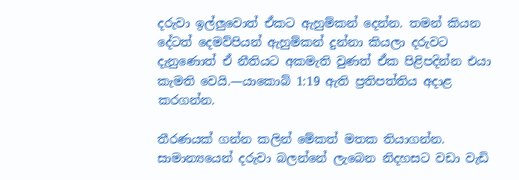දරුවා ඉල්ලුවොත් ඒකට ඇහුම්කන් දෙන්න. තමන් කියන දේටත් දෙමව්පියන් ඇහුම්කන් දුන්නා කියලා දරුවට දැනුණොත් ඒ නීතියට අකමැති වුණත් ඒක පිළිපදින්න එයා කැමති වෙයි.—යාකොබ් 1:19 ඇති ප්‍රතිපත්තිය අදාළ කරගන්න.

තීරණයක් ගන්න කලින් මේකත් මතක තියාගන්න. සාමාන්‍යයෙන් දරුවා බලන්නේ ලැබෙන නිදහසට වඩා වැඩි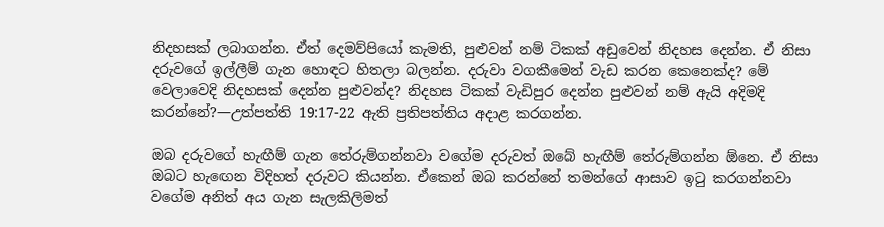නිදහසක් ලබාගන්න. ඒත් දෙමව්පියෝ කැමති, පුළුවන් නම් ටිකක් අඩුවෙන් නිදහස දෙන්න. ඒ නිසා දරුවගේ ඉල්ලීම් ගැන හොඳට හිතලා බලන්න. දරුවා වගකීමෙන් වැඩ කරන කෙනෙක්ද? මේ වෙලාවෙදි නිදහසක් දෙන්න පුළුවන්ද? නිදහස ටිකක් වැඩිපුර දෙන්න පුළුවන් නම් ඇයි අදිමදි කරන්නේ?—උත්පත්ති 19:17-22 ඇති ප්‍රතිපත්තිය අදාළ කරගන්න.

ඔබ දරුවගේ හැඟීම් ගැන තේරුම්ගන්නවා වගේම දරුවත් ඔබේ හැඟීම් තේරුම්ගන්න ඕනෙ. ඒ නිසා ඔබට හැඟෙන විදිහත් දරුවට කියන්න. ඒකෙන් ඔබ කරන්නේ තමන්ගේ ආසාව ඉටු කරගන්නවා වගේම අනිත් අය ගැන සැලකිලිමත්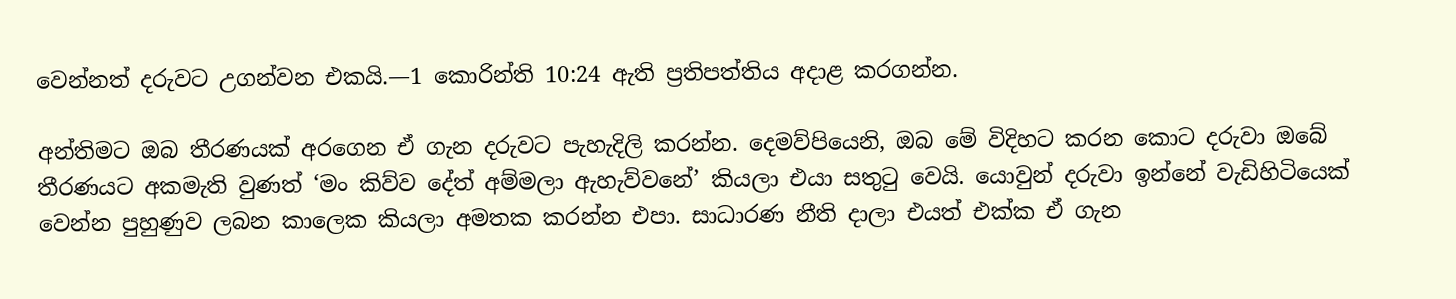වෙන්නත් දරුවට උගන්වන එකයි.—1 කොරින්ති 10:24 ඇති ප්‍රතිපත්තිය අදාළ කරගන්න.

අන්තිමට ඔබ තීරණයක් අරගෙන ඒ ගැන දරුවට පැහැදිලි කරන්න. දෙමව්පියෙනි, ඔබ මේ විදිහට කරන කොට දරුවා ඔබේ තීරණයට අකමැති වුණත් ‘මං කිව්ව දේත් අම්මලා ඇහැව්වනේ’ කියලා එයා සතුටු වෙයි. යොවුන් දරුවා ඉන්නේ වැඩිහිටියෙක් වෙන්න පුහුණුව ලබන කාලෙක කියලා අමතක කරන්න එපා. සාධාරණ නීති දාලා එයත් එක්ක ඒ ගැන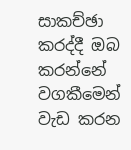සාකච්ඡා කරද්දී ඔබ කරන්නේ වගකීමෙන් වැඩ කරන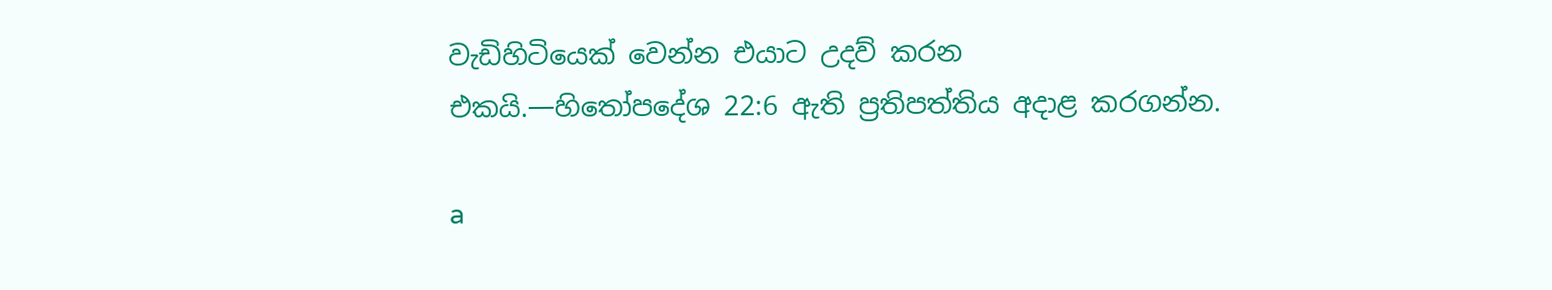වැඩිහිටියෙක් වෙන්න එයාට උදව් කරන එකයි.—හිතෝපදේශ 22:6 ඇති ප්‍රතිපත්තිය අදාළ කරගන්න.

a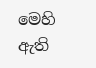මෙහි ඇති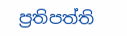ප්‍රතිපත්ති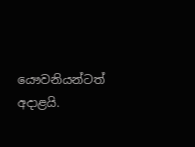යෞවනියන්ටත් අදාළයි.